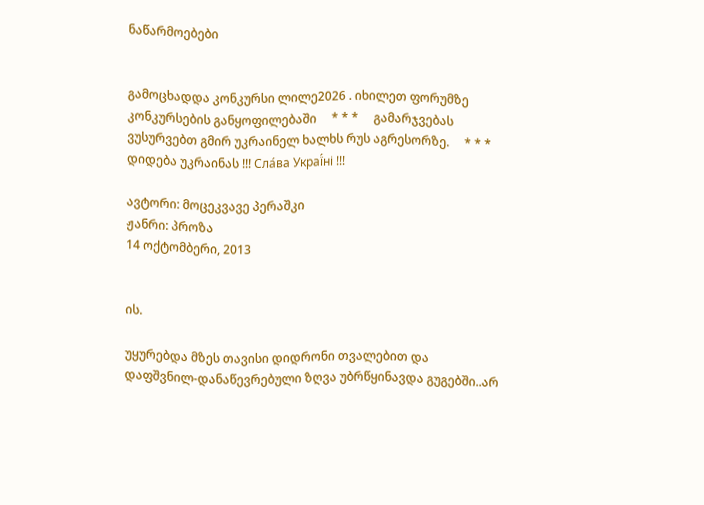ნაწარმოებები


გამოცხადდა კონკურსი ლილე2026 . იხილეთ ფორუმზე კონკურსების განყოფილებაში     * * *     გამარჯვებას ვუსურვებთ გმირ უკრაინელ ხალხს რუს აგრესორზე.     * * *     დიდება უკრაინას !!! Сла́ва Украї́ні !!!

ავტორი: მოცეკვავე პერაშკი
ჟანრი: პროზა
14 ოქტომბერი, 2013


ის.

უყურებდა მზეს თავისი დიდრონი თვალებით და დაფშვნილ-დანაწევრებული ზღვა უბრწყინავდა გუგებში..არ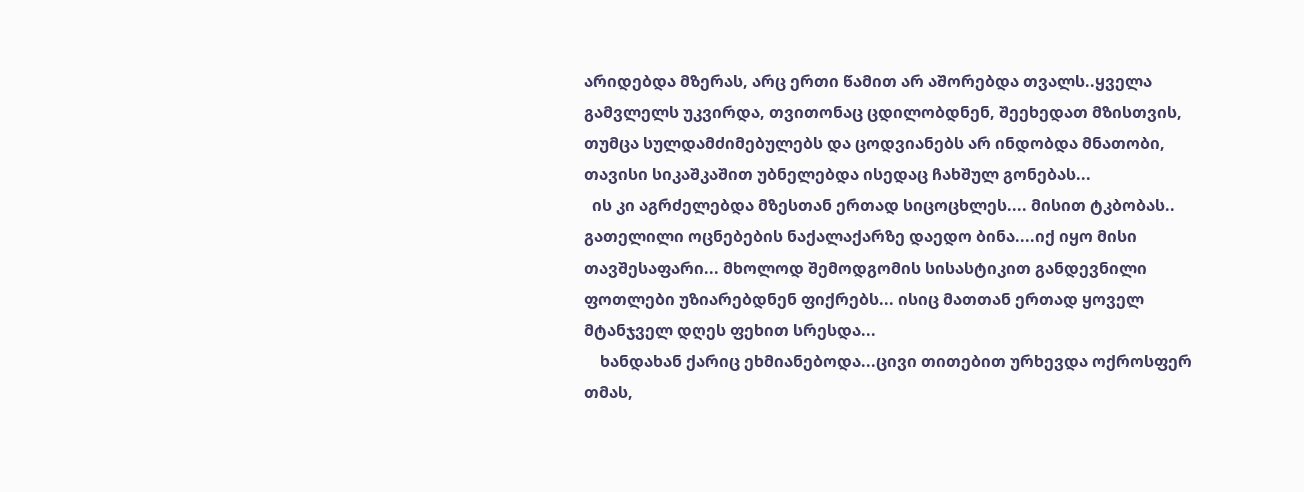არიდებდა მზერას, არც ერთი წამით არ აშორებდა თვალს..ყველა გამვლელს უკვირდა, თვითონაც ცდილობდნენ, შეეხედათ მზისთვის, თუმცა სულდამძიმებულებს და ცოდვიანებს არ ინდობდა მნათობი, თავისი სიკაშკაშით უბნელებდა ისედაც ჩახშულ გონებას...
  ის კი აგრძელებდა მზესთან ერთად სიცოცხლეს.... მისით ტკბობას.. გათელილი ოცნებების ნაქალაქარზე დაედო ბინა....იქ იყო მისი თავშესაფარი... მხოლოდ შემოდგომის სისასტიკით განდევნილი ფოთლები უზიარებდნენ ფიქრებს... ისიც მათთან ერთად ყოველ მტანჯველ დღეს ფეხით სრესდა...
    ხანდახან ქარიც ეხმიანებოდა...ცივი თითებით ურხევდა ოქროსფერ თმას,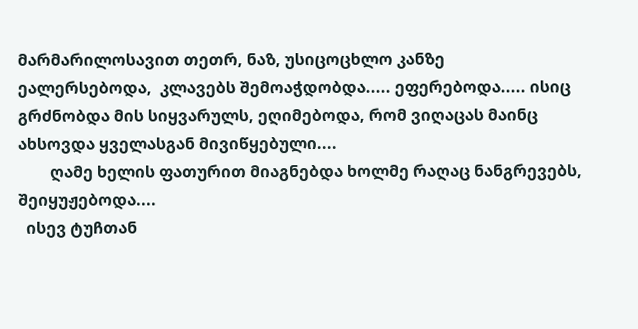მარმარილოსავით თეთრ, ნაზ, უსიცოცხლო კანზე ეალერსებოდა,  კლავებს შემოაჭდობდა..... ეფერებოდა..... ისიც გრძნობდა მის სიყვარულს, ეღიმებოდა, რომ ვიღაცას მაინც ახსოვდა ყველასგან მივიწყებული....
        ღამე ხელის ფათურით მიაგნებდა ხოლმე რაღაც ნანგრევებს, შეიყუჟებოდა....
  ისევ ტუჩთან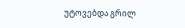უტოვებდა გრილ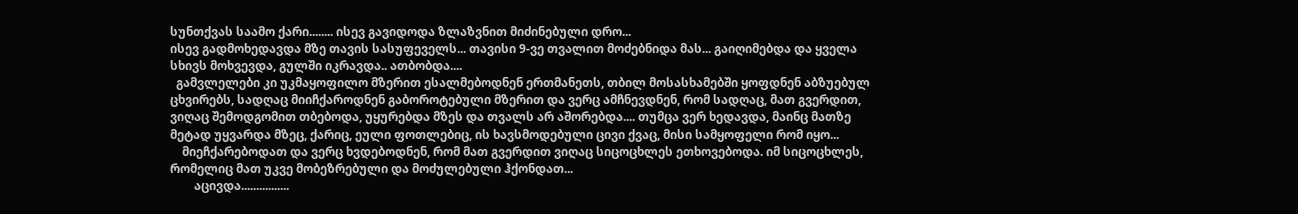სუნთქვას საამო ქარი........ ისევ გავიდოდა ზლაზვნით მიძინებული დრო...
ისევ გადმოხედავდა მზე თავის სასუფეველს... თავისი 9-ვე თვალით მოძებნიდა მას... გაიღიმებდა და ყველა სხივს მოხვევდა, გულში იკრავდა.. ათბობდა....
  გამვლელები კი უკმაყოფილო მზერით ესალმებოდნენ ერთმანეთს, თბილ მოსასხამებში ყოფდნენ აბზუებულ ცხვირებს, სადღაც მიიჩქაროდნენ გაბოროტებული მზერით და ვერც ამჩნევდნენ, რომ სადღაც, მათ გვერდით, ვიღაც შემოდგომით თბებოდა, უყურებდა მზეს და თვალს არ აშორებდა.... თუმცა ვერ ხედავდა, მაინც მათზე მეტად უყვარდა მზეც, ქარიც, ეული ფოთლებიც, ის ხავსმოდებული ცივი ქვაც, მისი სამყოფელი რომ იყო...
    მიეჩქარებოდათ და ვერც ხვდებოდნენ, რომ მათ გვერდით ვიღაც სიცოცხლეს ეთხოვებოდა. იმ სიცოცხლეს, რომელიც მათ უკვე მობეზრებული და მოძულებული ჰქონდათ...
        აცივდა................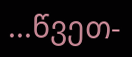...წვეთ-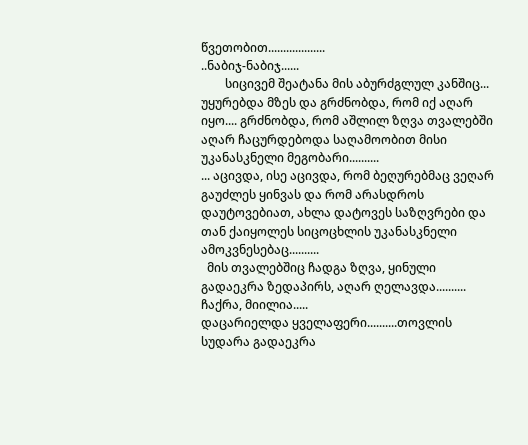წვეთობით...................
..ნაბიჯ-ნაბიჯ......
        სიცივემ შეატანა მის აბურძგლულ კანშიც... უყურებდა მზეს და გრძნობდა, რომ იქ აღარ იყო.... გრძნობდა, რომ აშლილ ზღვა თვალებში აღარ ჩაცურდებოდა საღამოობით მისი უკანასკნელი მეგობარი..........
... აცივდა, ისე აცივდა, რომ ბეღურებმაც ვეღარ გაუძლეს ყინვას და რომ არასდროს დაუტოვებიათ, ახლა დატოვეს საზღვრები და თან ქაიყოლეს სიცოცხლის უკანასკნელი ამოკვნესებაც..........
  მის თვალებშიც ჩადგა ზღვა, ყინული გადაეკრა ზედაპირს, აღარ ღელავდა.......... ჩაქრა, მიილია.....
დაცარიელდა ყველაფერი..........თოვლის სუდარა გადაეკრა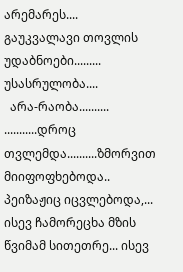არემარეს.... გაუკვალავი თოვლის უდაბნოები......... უსასრულობა....
  არა-რაობა..........
...........დროც თვლემდა..........ზმორვით მიიფოფხებოდა.. პეიზაჟიც იცვლებოდა,... ისევ ჩამორეცხა მზის წვიმამ სითეთრე... ისევ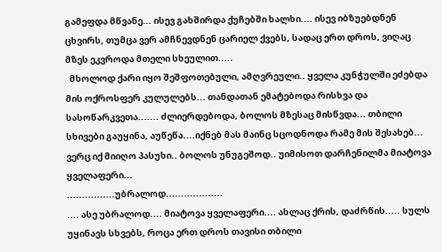გამეფდა მწვანე... ისევ გახშირდა ქუჩებში ხალხი.... ისევ იბზუებდნენ ცხვირს, თუმცა ვერ ამჩნევდნენ ცარიელ ქვებს, სადაც ერთ დროს, ვიღაც მზეს ეკვროდა მთელი სხეულით.....
  მხოლოდ ქარი იყო შეშფოთებული, ამღვრეული.. ყველა კუნჭულში ეძებდა მის ოქროსფერ კულულებს... თანდათან ემატებოდა რისხვა და სასოწარკვეთა....... ძლიერდებოდა, ბოლოს მზესაც მისწვდა... თბილი სხივები გაუყინა, აუწეწა....იქნებ მას მაინც სცოდნოდა რამე მის შესახებ...
ვერც იქ მიიღო პასუხი.. ბოლოს უნუგეშოდ.. უიმისოთ დარჩენილმა მიატოვა ყველაფერი...
................უბრალოდ...................
.... ასე უბრალოდ.... მიატოვა ყველაფერი.... ახლაც ქრის, დაძრწის..... სულს უყინავს სხვებს, როცა ერთ დროს თავისი თბილი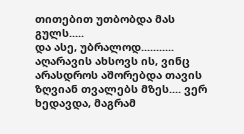თითებით უთბობდა მას გულს.....
და ასე, უბრალოდ...........
აღარავის ახსოვს ის, ვინც არასდროს აშორებდა თავის ზღვიან თვალებს მზეს.... ვერ ხედავდა, მაგრამ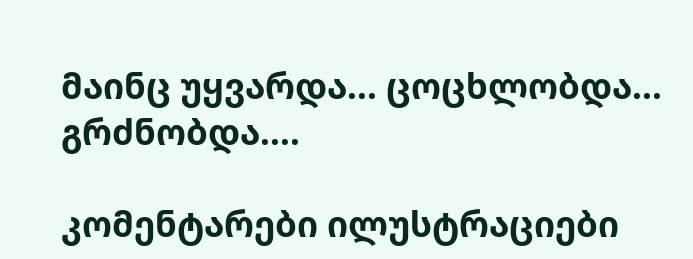მაინც უყვარდა... ცოცხლობდა... გრძნობდა....

კომენტარები ილუსტრაციები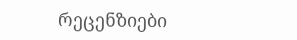რეცენზიები